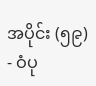အပိုင်း (၅၉) - ဝံပု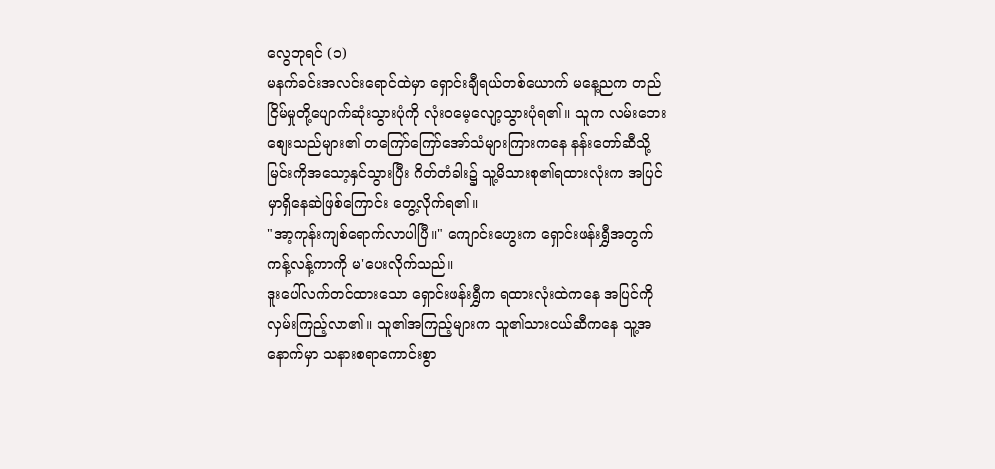လွေဘုရင် (၁)
မနက်ခင်းအလင်းရောင်ထဲမှာ ရှောင်းချီရယ်တစ်ယောက် မနေ့ညက တည်ငြိမ်မှုတို့ပျောက်ဆုံးသွားပုံကို လုံးဝမေ့လျော့သွားပုံရ၏။ သူက လမ်းဘေးစျေးသည်များ၏ တကြော်ကြော်အော်သံများကြားကနေ နန်းတော်ဆီသို့ မြင်းကိုအသော့နှင်သွားပြီး ဂိတ်တံခါး၌ သူ့မိသားစု၏ရထားလုံးက အပြင်မှာရှိနေဆဲဖြစ်ကြောင်း တွေ့လိုက်ရ၏။
"အာ့ကုန်းကျစ်ရောက်လာပါပြီ။" ကျောင်းဟွေးက ရှောင်းဖန်းရွှီအတွက် ကန့်လန့်ကာကို မ'ပေးလိုက်သည်။
ဒူးပေါ်လက်တင်ထားသော ရှောင်းဖန်းရွှီက ရထားလုံးထဲကနေ အပြင်ကိုလှမ်းကြည့်လာ၏။ သူ၏အကြည့်များက သူ၏သားငယ်ဆီကနေ သူ့အနောက်မှာ သနားစရာကောင်းစွာ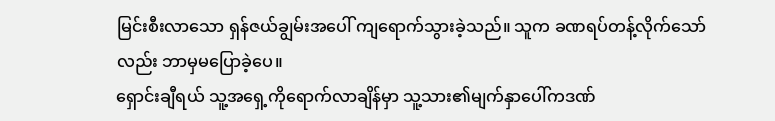မြင်းစီးလာသော ရှန်ဇယ်ချွမ်းအပေါ် ကျရောက်သွားခဲ့သည်။ သူက ခဏရပ်တန့်လိုက်သော်လည်း ဘာမှမပြောခဲ့ပေ။
ရှောင်းချီရယ် သူ့အရှေ့ကိုရောက်လာချိန်မှာ သူ့သား၏မျက်နှာပေါ်ကဒဏ်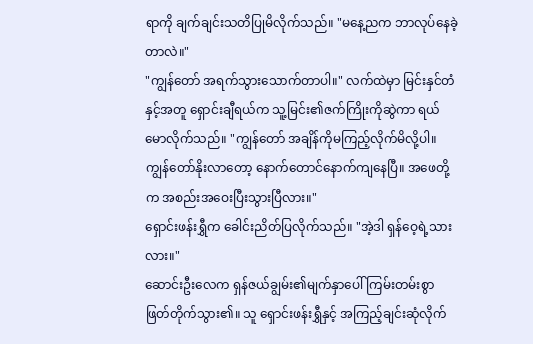ရာကို ချက်ချင်းသတိပြုမိလိုက်သည်။ "မနေ့ညက ဘာလုပ်နေခဲ့တာလဲ။"
"ကျွန်တော် အရက်သွားသောက်တာပါ။" လက်ထဲမှာ မြင်းနှင်တံနှင့်အတူ ရှောင်းချီရယ်က သူ့မြင်း၏ဇက်ကြိုးကိုဆွဲကာ ရယ်မောလိုက်သည်။ "ကျွန်တော် အချိန်ကိုမကြည့်လိုက်မိလို့ပါ။ ကျွန်တော်နိုးလာတော့ နောက်တောင်နောက်ကျနေပြီ။ အဖေတို့က အစည်းအဝေးပြီးသွားပြီလား။"
ရှောင်းဖန်းရွှီက ခေါင်းညိတ်ပြလိုက်သည်။ "အဲ့ဒါ ရှန်ဝေ့ရဲ့သားလား။"
ဆောင်းဦးလေက ရှန်ဇယ်ချွမ်း၏မျက်နှာပေါ် ကြမ်းတမ်းစွာဖြတ်တိုက်သွား၏။ သူ ရှောင်းဖန်းရွှီနှင့် အကြည့်ချင်းဆုံလိုက်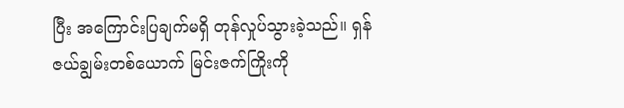ပြီး အကြောင်းပြချက်မရှိ တုန်လှုပ်သွားခဲ့သည်။ ရှန်ဇယ်ချွမ်းတစ်ယောက် မြင်းဇက်ကြိုးကို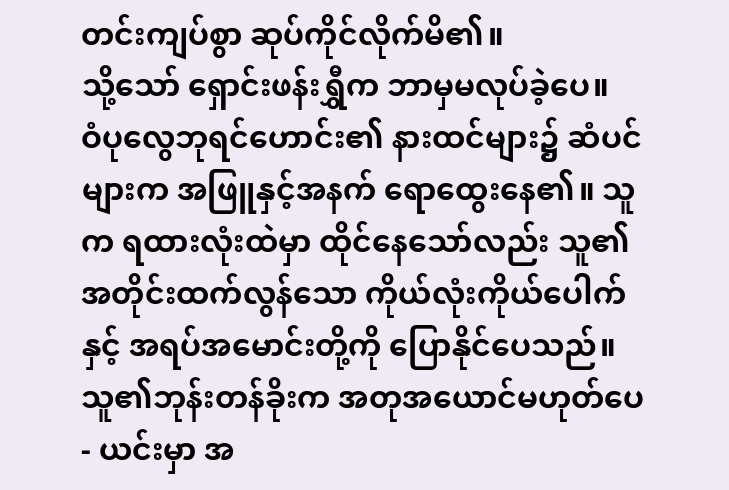တင်းကျပ်စွာ ဆုပ်ကိုင်လိုက်မိ၏။
သို့သော် ရှောင်းဖန်းရွှီက ဘာမှမလုပ်ခဲ့ပေ။
ဝံပုလွေဘုရင်ဟောင်း၏ နားထင်များ၌ ဆံပင်များက အဖြူနှင့်အနက် ရောထွေးနေ၏။ သူက ရထားလုံးထဲမှာ ထိုင်နေသော်လည်း သူ၏ အတိုင်းထက်လွန်သော ကိုယ်လုံးကိုယ်ပေါက်နှင့် အရပ်အမောင်းတို့ကို ပြောနိုင်ပေသည်။ သူ၏ဘုန်းတန်ခိုးက အတုအယောင်မဟုတ်ပေ - ယင်းမှာ အ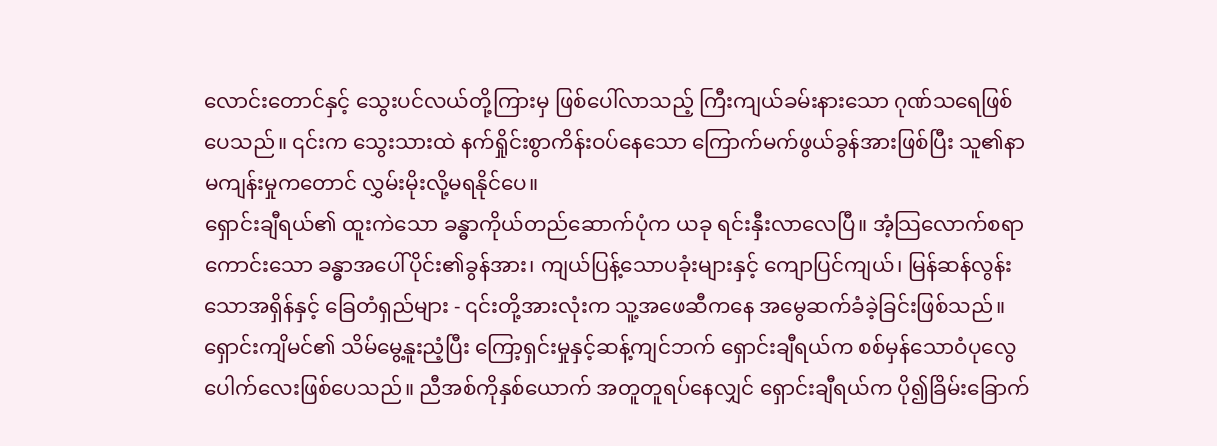လောင်းတောင်နှင့် သွေးပင်လယ်တို့ကြားမှ ဖြစ်ပေါ်လာသည့် ကြီးကျယ်ခမ်းနားသော ဂုဏ်သရေဖြစ်ပေသည်။ ၎င်းက သွေးသားထဲ နက်ရှိုင်းစွာကိန်းဝပ်နေသော ကြောက်မက်ဖွယ်ခွန်အားဖြစ်ပြီး သူ၏နာမကျန်းမှုကတောင် လွှမ်းမိုးလို့မရနိုင်ပေ။
ရှောင်းချီရယ်၏ ထူးကဲသော ခန္ဓာကိုယ်တည်ဆောက်ပုံက ယခု ရင်းနှီးလာလေပြီ။ အံ့သြလောက်စရာကောင်းသော ခန္ဓာအပေါ်ပိုင်း၏ခွန်အား၊ ကျယ်ပြန့်သောပခုံးများနှင့် ကျောပြင်ကျယ်၊ မြန်ဆန်လွန်းသောအရှိန်နှင့် ခြေတံရှည်များ - ၎င်းတို့အားလုံးက သူ့အဖေဆီကနေ အမွေဆက်ခံခဲ့ခြင်းဖြစ်သည်။ ရှောင်းကျိမင်၏ သိမ်မွေ့နူးညံ့ပြီး ကြော့ရှင်းမှုနှင့်ဆန့်ကျင်ဘက် ရှောင်းချီရယ်က စစ်မှန်သောဝံပုလွေပေါက်လေးဖြစ်ပေသည်။ ညီအစ်ကိုနှစ်ယောက် အတူတူရပ်နေလျှင် ရှောင်းချီရယ်က ပို၍ခြိမ်းခြောက်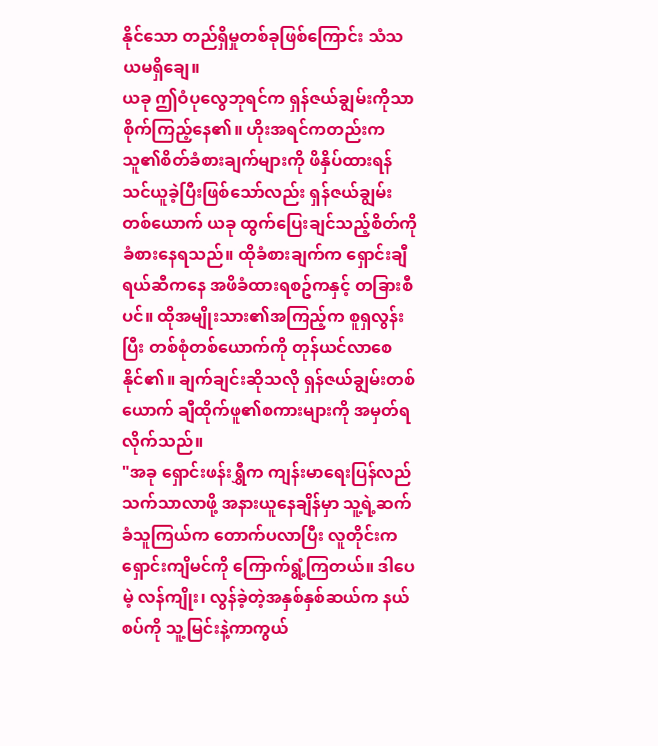နိုင်သော တည်ရှိမှုတစ်ခုဖြစ်ကြောင်း သံသယမရှိချေ။
ယခု ဤဝံပုလွေဘုရင်က ရှန်ဇယ်ချွမ်းကိုသာ စိုက်ကြည့်နေ၏။ ဟိုးအရင်ကတည်းက သူ၏စိတ်ခံစားချက်များကို ဖိနှိပ်ထားရန် သင်ယူခဲ့ပြီးဖြစ်သော်လည်း ရှန်ဇယ်ချွမ်းတစ်ယောက် ယခု ထွက်ပြေးချင်သည့်စိတ်ကို ခံစားနေရသည်။ ထိုခံစားချက်က ရှောင်းချီရယ်ဆီကနေ အဖိခံထားရစဥ်ကနှင့် တခြားစီပင်။ ထိုအမျိုးသား၏အကြည့်က စူရှလွန်းပြီး တစ်စုံတစ်ယောက်ကို တုန်ယင်လာစေနိုင်၏။ ချက်ချင်းဆိုသလို ရှန်ဇယ်ချွမ်းတစ်ယောက် ချီထိုက်ဖူ၏စကားများကို အမှတ်ရလိုက်သည်။
"အခု ရှောင်းဖန်းရွှီက ကျန်းမာရေးပြန်လည်သက်သာလာဖို့ အနားယူနေချိန်မှာ သူ့ရဲ့ဆက်ခံသူကြယ်က တောက်ပလာပြီး လူတိုင်းက ရှောင်းကျိမင်ကို ကြောက်ရွံ့ကြတယ်။ ဒါပေမဲ့ လန်ကျိုး၊ လွန်ခဲ့တဲ့အနှစ်နှစ်ဆယ်က နယ်စပ်ကို သူ့မြင်းနဲ့ကာကွယ်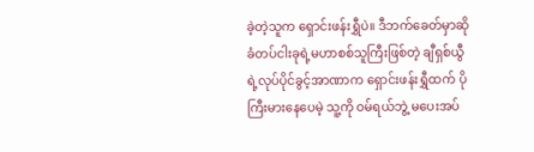ခဲ့တဲ့သူက ရှောင်းဖန်းရွှီပဲ။ ဒီဘက်ခေတ်မှာဆို ခံတပ်ငါးခုရဲ့မဟာစစ်သူကြီးဖြစ်တဲ့ ချီရှစ်ယွီရဲ့လုပ်ပိုင်ခွင့်အာဏာက ရှောင်းဖန်းရွှီထက် ပိုကြီးမားနေပေမဲ့ သူ့ကို ဝမ်ရယ်ဘွဲ့ မပေးအပ်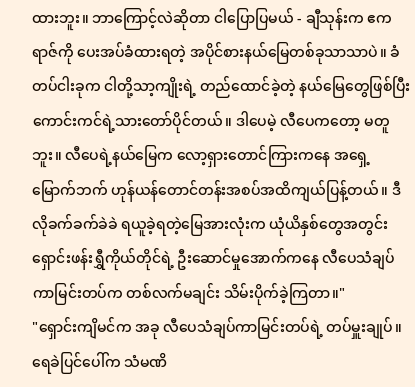ထားဘူး။ ဘာကြောင့်လဲဆိုတာ ငါပြောပြမယ် - ချီသုန်းက ဧကရာဇ်ကို ပေးအပ်ခံထားရတဲ့ အပိုင်စားနယ်မြေတစ်ခုသာသာပဲ။ ခံတပ်ငါးခုက ငါတို့သာ့ကျိုးရဲ့ တည်ထောင်ခဲ့တဲ့ နယ်မြေတွေဖြစ်ပြီး ကောင်းကင်ရဲ့သားတော်ပိုင်တယ်။ ဒါပေမဲ့ လီပေကတော့ မတူဘူး။ လီပေရဲ့နယ်မြေက လော့ရှားတောင်ကြားကနေ အရှေ့မြောက်ဘက် ဟုန်ယန်တောင်တန်းအစပ်အထိကျယ်ပြန့်တယ်။ ဒီလိုခက်ခက်ခဲခဲ ရယူခဲ့ရတဲ့မြေအားလုံးက ယုံယိနှစ်တွေအတွင်း ရှောင်းဖန်းရွှီကိုယ်တိုင်ရဲ့ ဦးဆောင်မှုအောက်ကနေ လီပေသံချပ်ကာမြင်းတပ်က တစ်လက်မချင်း သိမ်းပိုက်ခဲ့ကြတာ။"
"ရှောင်းကျိမင်က အခု လီပေသံချပ်ကာမြင်းတပ်ရဲ့ တပ်မှူးချုပ်။ ရေခဲပြင်ပေါ်က သံမဏိ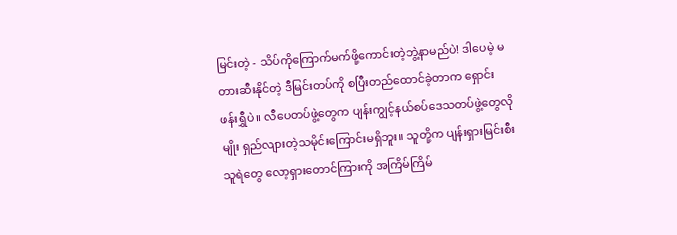မြင်းတဲ့ - သိပ်ကိုကြောက်မက်ဖို့ကောင်းတဲ့ဘွဲ့နာမည်ပဲ! ဒါပေမဲ့ မတားဆီးနိုင်တဲ့ ဒီမြင်းတပ်ကို စပြီးတည်ထောင်ခဲ့တာက ရှောင်းဖန်းရွှီပဲ။ လီပေတပ်ဖွဲ့တွေက ပျန်းကျွင့်နယ်စပ်ဒေသတပ်ဖွဲ့တွေလိုမျိုး ရှည်လျားတဲ့သမိုင်းကြောင်းမရှိဘူး။ သူတို့က ပျန်းရှားမြင်းစီးသူရဲတွေ လော့ရှားတောင်ကြားကို အကြိမ်ကြိမ်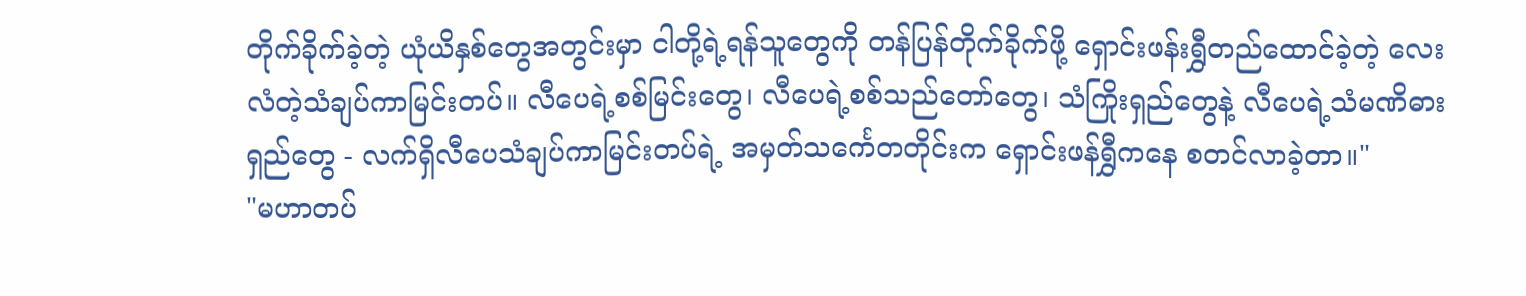တိုက်ခိုက်ခဲ့တဲ့ ယုံယိနှစ်တွေအတွင်းမှာ ငါတို့ရဲ့ရန်သူတွေကို တန်ပြန်တိုက်ခိုက်ဖို့ ရှောင်းဖန်းရွှီတည်ထောင်ခဲ့တဲ့ လေးလံတဲ့သံချပ်ကာမြင်းတပ်။ လီပေရဲ့စစ်မြင်းတွေ၊ လီပေရဲ့စစ်သည်တော်တွေ၊ သံကြိုးရှည်တွေနဲ့ လီပေရဲ့သံမဏိဓားရှည်တွေ - လက်ရှိလီပေသံချပ်ကာမြင်းတပ်ရဲ့ အမှတ်သင်္ကေတတိုင်းက ရှောင်းဖန်ရွှီကနေ စတင်လာခဲ့တာ။"
"မဟာတပ်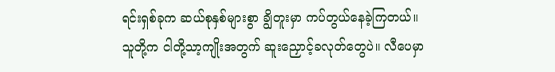ရင်းရှစ်ခုက ဆယ်စုနှစ်များစွာ ချွိတူးမှာ ကပ်တွယ်နေခဲ့ကြတယ်။ သူတို့က ငါတို့သာ့ကျိုးအတွက် ဆူးညှောင့်ခလုတ်တွေပဲ။ လီပေမှာ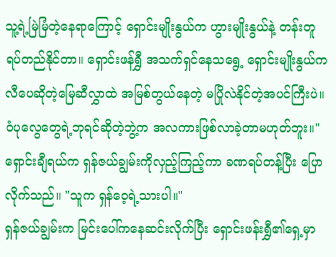သူ့ရဲ့မြဲမြံတဲ့နေရာကြောင့် ရှောင်းမျိုးနွယ်က ဟွားမျိုးနွယ်နဲ့ တန်းတူရပ်တည်နိုင်တာ။ ရှောင်းဖန်ရွှီ အသက်ရှင်နေသရွေ့ ရှောင်းမျိုးနွယ်က လီပေဆိုတဲ့မြေဆီလွှာထဲ အမြစ်တွယ်နေတဲ့ မပြိုလဲနိုင်တဲ့အပင်ကြီးပဲ။ ဝံပုလွေတွေရဲ့ဘုရင်ဆိုတဲ့ဘွဲ့က အလကားဖြစ်လာခဲ့တာမဟုတ်ဘူး။"
ရှောင်းချီရယ်က ရှန်ဇယ်ချွမ်းကိုလှည့်ကြည့်ကာ ခဏရပ်တန့်ပြီး ပြောလိုက်သည်။ "သူက ရှန်ဝေ့ရဲ့သားပါ။"
ရှန်ဇယ်ချွမ်းက မြင်းပေါ်ကနေဆင်းလိုက်ပြီး ရှောင်းဖန်းရွှီ၏ရှေ့မှာ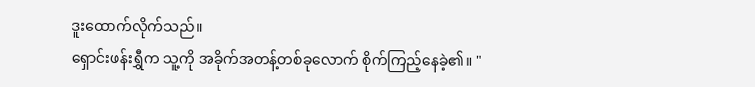ဒူးထောက်လိုက်သည်။
ရှောင်းဖန်းရွှီက သူ့ကို အခိုက်အတန့်တစ်ခုလောက် စိုက်ကြည့်နေခဲ့၏။ "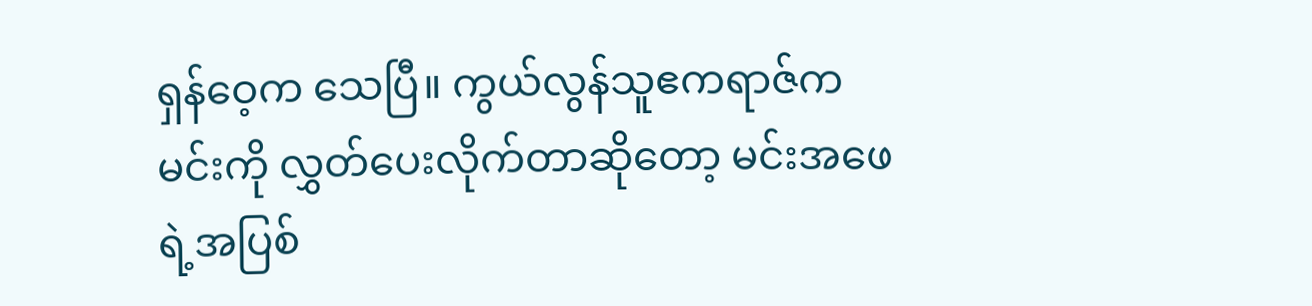ရှန်ဝေ့က သေပြီ။ ကွယ်လွန်သူဧကရာဇ်က မင်းကို လွှတ်ပေးလိုက်တာဆိုတော့ မင်းအဖေရဲ့အပြစ်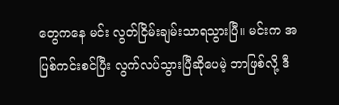တွေကနေ မင်း လွတ်ငြိမ်းချမ်းသာရသွားပြီ။ မင်းက အပြစ်ကင်းစင်ပြီး လွက်လပ်သွားပြီဆိုပေမဲ့ ဘာဖြစ်လို့ ဒီ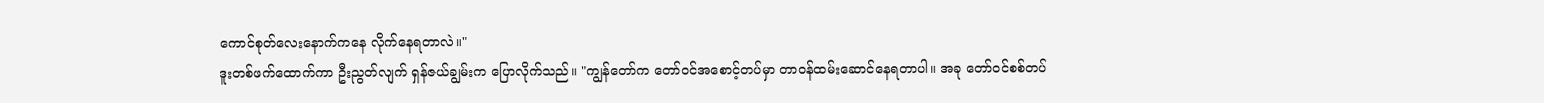ကောင်စုတ်လေးနောက်ကနေ လိုက်နေရတာလဲ။"
ဒူးတစ်ဖက်ထောက်ကာ ဦးညွတ်လျက် ရှန်ဇယ်ချွမ်းက ပြောလိုက်သည်။ "ကျွန်တော်က တော်ဝင်အစောင့်တပ်မှာ တာဝန်ထမ်းဆောင်နေရတာပါ။ အခု တော်ဝင်စစ်တပ်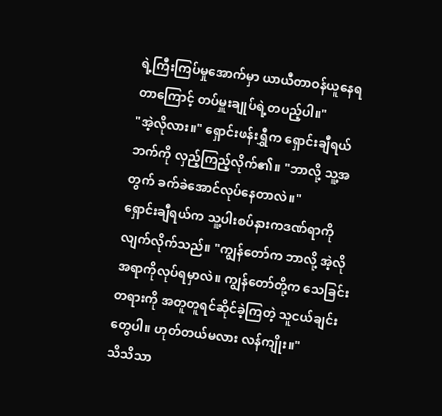ရဲ့ကြီးကြပ်မှုအောက်မှာ ယာယီတာဝန်ယူနေရတာကြောင့် တပ်မှူးချုပ်ရဲ့တပည့်ပါ။"
"အဲ့လိုလား။" ရှောင်းဖန်းရွှီက ရှောင်းချီရယ်ဘက်ကို လှည့်ကြည့်လိုက်၏။ "ဘာလို့ သူ့အတွက် ခက်ခဲအောင်လုပ်နေတာလဲ။"
ရှောင်းချီရယ်က သူ့ပါးစပ်နားကဒဏ်ရာကို လျက်လိုက်သည်။ "ကျွန်တော်က ဘာလို့ အဲ့လိုအရာကိုလုပ်ရမှာလဲ။ ကျွန်တော်တို့က သေခြင်းတရားကို အတူတူရင်ဆိုင်ခဲ့ကြတဲ့ သူငယ်ချင်းတွေပါ။ ဟုတ်တယ်မလား လန်ကျိုး။"
သိသိသာ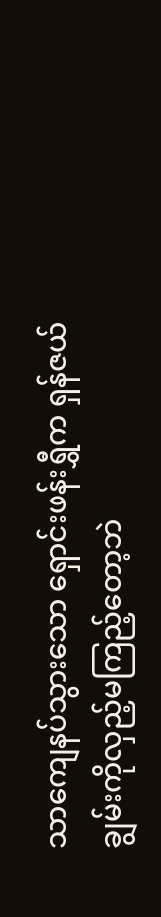သာကျေနပ်သွားသော ရှောင်းဖန်းရွှီက ရှန်ဇယ်ချွမ်းကိုလှည့်မကြည့်တော့ဘဲ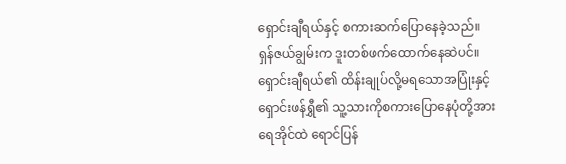ရှောင်းချီရယ်နှင့် စကားဆက်ပြောနေခဲ့သည်။
ရှန်ဇယ်ချွမ်းက ဒူးတစ်ဖက်ထောက်နေဆဲပင်။ ရှောင်းချီရယ်၏ ထိန်းချုပ်လို့မရသောအပြုံးနှင့် ရှောင်းဖန်ရွှီ၏ သူ့သားကိုစကားပြောနေပုံတို့အား ရေအိုင်ထဲ ရောင်ပြန်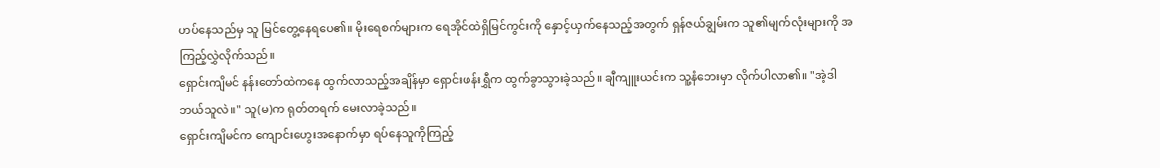ဟပ်နေသည်မှ သူ မြင်တွေ့နေရပေ၏။ မိုးရေစက်များက ရေအိုင်ထဲရှိမြင်ကွင်းကို နှောင့်ယှက်နေသည့်အတွက် ရှန်ဇယ်ချွမ်းက သူ၏မျက်လုံးများကို အကြည့်လွှဲလိုက်သည်။
ရှောင်းကျိမင် နန်းတော်ထဲကနေ ထွက်လာသည့်အချိန်မှာ ရှောင်းဖန်းရွှီက ထွက်ခွာသွားခဲ့သည်။ ချီကျူးယင်းက သူ့နံဘေးမှာ လိုက်ပါလာ၏။ "အဲ့ဒါ ဘယ်သူလဲ။" သူ(မ)က ရုတ်တရက် မေးလာခဲ့သည်။
ရှောင်းကျိမင်က ကျောင်းဟွေးအနောက်မှာ ရပ်နေသူကိုကြည့်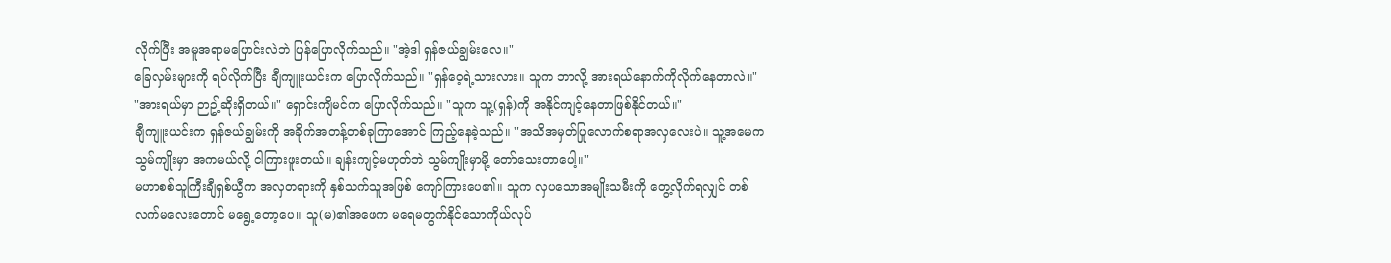လိုက်ပြီး အမူအရာမပြောင်းလဲဘဲ ပြန်ပြောလိုက်သည်။ "အဲ့ဒါ ရှန်ဇယ်ချွမ်းလေ။"
ခြေလှမ်းများကို ရပ်လိုက်ပြီး ချီကျူးယင်းက ပြောလိုက်သည်။ "ရှန်ဝေ့ရဲ့သားလား။ သူက ဘာလို့ အားရယ်နောက်ကိုလိုက်နေတာလဲ။"
"အားရယ်မှာ ဉာဥ့်ဆိုးရှိတယ်။" ရှောင်းကျိမင်က ပြောလိုက်သည်။ "သူက သူ့(ရှန်)ကို အနိုင်ကျင့်နေတာဖြစ်နိုင်တယ်။"
ချီကျူးယင်းက ရှန်ဇယ်ချွမ်းကို အခိုက်အတန့်တစ်ခုကြာအောင် ကြည့်နေခဲ့သည်။ "အသိအမှတ်ပြုလောက်စရာအလှလေးပဲ။ သူ့အမေက သွမ်ကျိုးမှာ အကမယ်လို့ ငါကြားဖူးတယ်။ ချန်းကျင့်မဟုတ်ဘဲ သွမ်ကျိုးမှာမို့ တော်သေးတာပေါ့။"
မဟာစစ်သူကြီးချီရှစ်ယွီက အလှတရားကို နှစ်သက်သူအဖြစ် ကျော်ကြားပေ၏။ သူက လှပသောအမျိုးသမီးကို တွေ့လိုက်ရလျှင် တစ်လက်မလေးတောင် မရွေ့တော့ပေ။ သူ(မ)၏အဖေက မရေမတွက်နိုင်သောကိုယ်လုပ်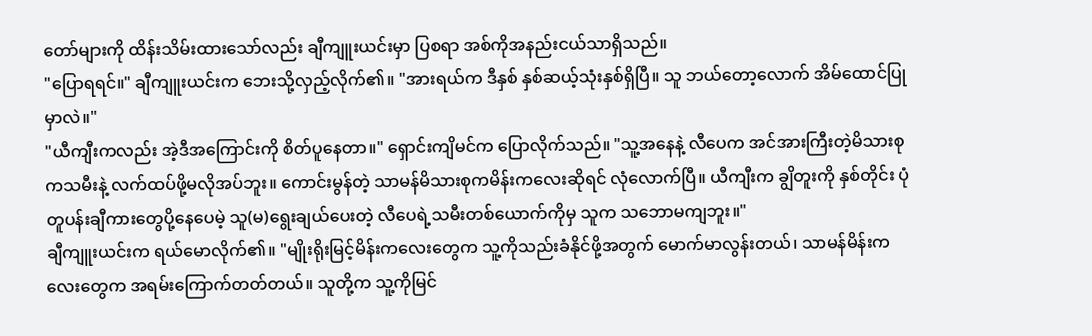တော်များကို ထိန်းသိမ်းထားသော်လည်း ချီကျူးယင်းမှာ ပြစရာ အစ်ကိုအနည်းငယ်သာရှိသည်။
"ပြောရရင်။" ချီကျူးယင်းက ဘေးသို့လှည့်လိုက်၏။ "အားရယ်က ဒီနှစ် နှစ်ဆယ့်သုံးနှစ်ရှိပြီ။ သူ ဘယ်တော့လောက် အိမ်ထောင်ပြုမှာလဲ။"
"ယီကျီးကလည်း အဲ့ဒီအကြောင်းကို စိတ်ပူနေတာ။" ရှောင်းကျိမင်က ပြောလိုက်သည်။ "သူ့အနေနဲ့ လီပေက အင်အားကြီးတဲ့မိသားစုကသမီးနဲ့ လက်ထပ်ဖို့မလိုအပ်ဘူး။ ကောင်းမွန်တဲ့ သာမန်မိသားစုကမိန်းကလေးဆိုရင် လုံလောက်ပြီ။ ယီကျီးက ချွိတူးကို နှစ်တိုင်း ပုံတူပန်းချီကားတွေပို့နေပေမဲ့ သူ(မ)ရွေးချယ်ပေးတဲ့ လီပေရဲ့သမီးတစ်ယောက်ကိုမှ သူက သဘောမကျဘူး။"
ချီကျူးယင်းက ရယ်မောလိုက်၏။ "မျိုးရိုးမြင့်မိန်းကလေးတွေက သူ့ကိုသည်းခံနိုင်ဖို့အတွက် မောက်မာလွန်းတယ်၊ သာမန်မိန်းကလေးတွေက အရမ်းကြောက်တတ်တယ်။ သူတို့က သူ့ကိုမြင်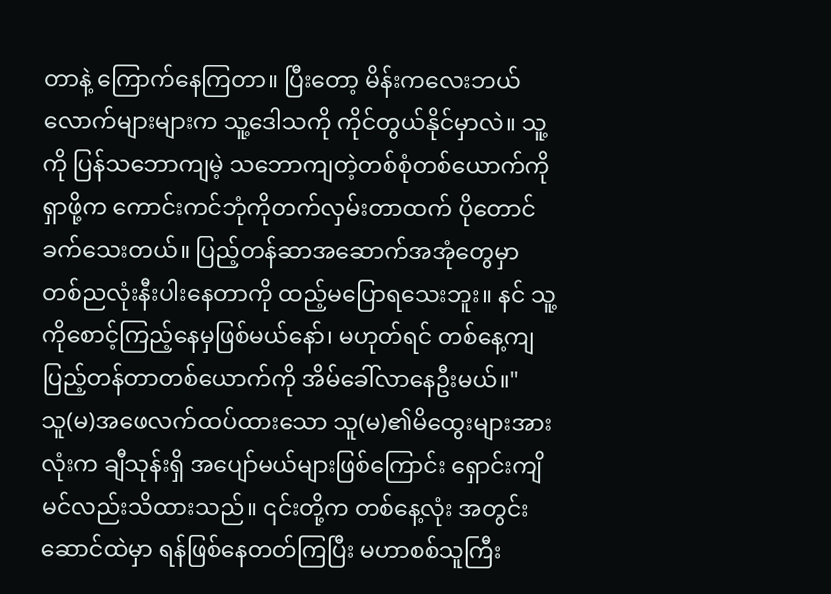တာနဲ့ ကြောက်နေကြတာ။ ပြီးတော့ မိန်းကလေးဘယ်လောက်များများက သူ့ဒေါသကို ကိုင်တွယ်နိုင်မှာလဲ။ သူ့ကို ပြန်သဘောကျမဲ့ သဘောကျတဲ့တစ်စုံတစ်ယောက်ကိုရှာဖို့က ကောင်းကင်ဘုံကိုတက်လှမ်းတာထက် ပိုတောင်ခက်သေးတယ်။ ပြည့်တန်ဆာအဆောက်အအုံတွေမှာ တစ်ညလုံးနီးပါးနေတာကို ထည့်မပြောရသေးဘူး။ နင် သူ့ကိုစောင့်ကြည့်နေမှဖြစ်မယ်နော်၊ မဟုတ်ရင် တစ်နေ့ကျ ပြည့်တန်တာတစ်ယောက်ကို အိမ်ခေါ်လာနေဦးမယ်။"
သူ(မ)အဖေလက်ထပ်ထားသော သူ(မ)၏မိထွေးများအားလုံးက ချီသုန်းရှိ အပျော်မယ်များဖြစ်ကြောင်း ရှောင်းကျိမင်လည်းသိထားသည်။ ၎င်းတို့က တစ်နေ့လုံး အတွင်းဆောင်ထဲမှာ ရန်ဖြစ်နေတတ်ကြပြီး မဟာစစ်သူကြီး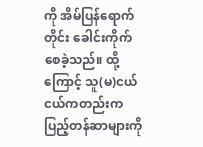ကို အိမ်ပြန်ရောက်တိုင်း ခေါင်းကိုက်စေခဲ့သည်။ ထို့ကြောင့် သူ(မ)ငယ်ငယ်ကတည်းက ပြည့်တန်ဆာများကို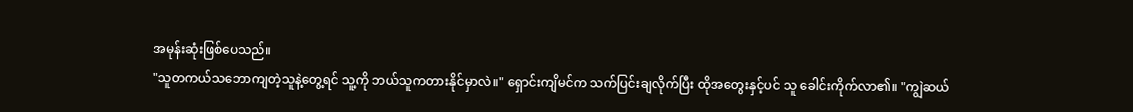အမုန်းဆုံးဖြစ်ပေသည်။
"သူတကယ်သဘောကျတဲ့သူနဲ့တွေ့ရင် သူ့ကို ဘယ်သူကတားနိုင်မှာလဲ။" ရှောင်းကျိမင်က သက်ပြင်းချလိုက်ပြီး ထိုအတွေးနှင့်ပင် သူ ခေါင်းကိုက်လာ၏။ "ကျွဲဆယ်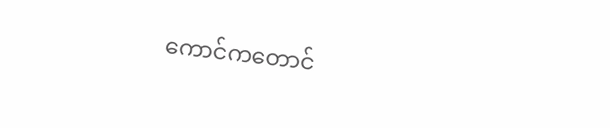ကောင်ကတောင်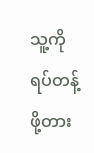သူ့ကို ရပ်တန့်ဖို့တား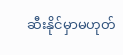ဆီးနိုင်မှာမဟုတ်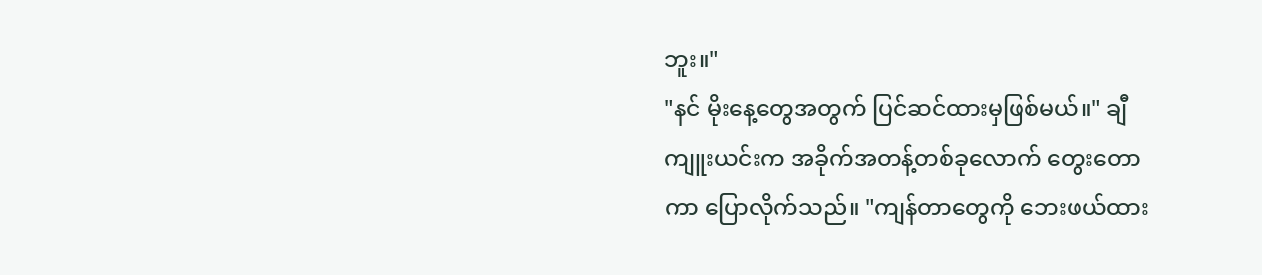ဘူး။"
"နင် မိုးနေ့တွေအတွက် ပြင်ဆင်ထားမှဖြစ်မယ်။" ချီကျူးယင်းက အခိုက်အတန့်တစ်ခုလောက် တွေးတောကာ ပြောလိုက်သည်။ "ကျန်တာတွေကို ဘေးဖယ်ထား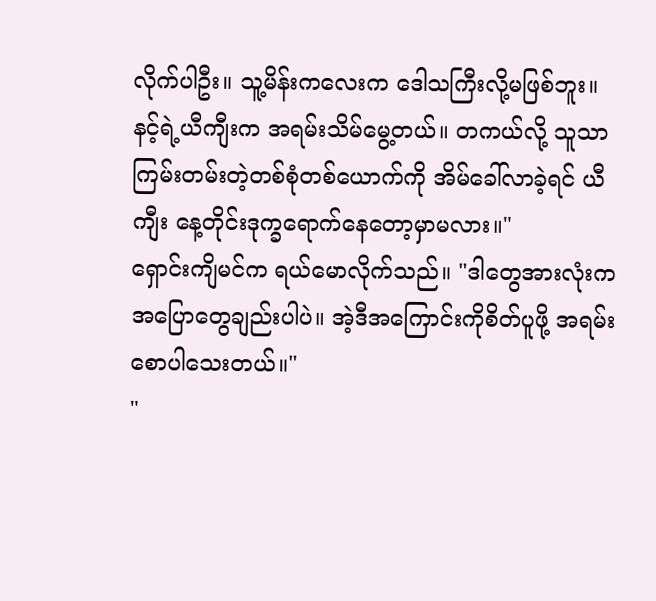လိုက်ပါဦး။ သူ့မိန်းကလေးက ဒေါသကြီးလို့မဖြစ်ဘူး။ နင့်ရဲ့ယီကျီးက အရမ်းသိမ်မွေ့တယ်။ တကယ်လို့ သူသာ ကြမ်းတမ်းတဲ့တစ်စုံတစ်ယောက်ကို အိမ်ခေါ်လာခဲ့ရင် ယီကျီး နေ့တိုင်းဒုက္ခရောက်နေတော့မှာမလား။"
ရှောင်းကျိမင်က ရယ်မောလိုက်သည်။ "ဒါတွေအားလုံးက အပြောတွေချည်းပါပဲ။ အဲ့ဒီအကြောင်းကိုစိတ်ပူဖို့ အရမ်းစောပါသေးတယ်။"
"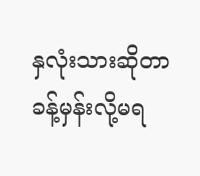နှလုံးသားဆိုတာ ခန့်မှန်းလို့မရ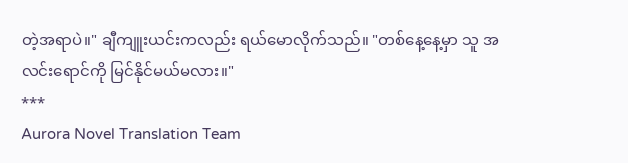တဲ့အရာပဲ။" ချီကျူးယင်းကလည်း ရယ်မောလိုက်သည်။ "တစ်နေ့နေ့မှာ သူ အလင်းရောင်ကို မြင်နိုင်မယ်မလား။"
***
Aurora Novel Translation Team